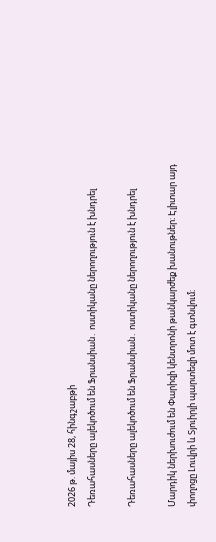2026 թ. մայիս 28, հինգշաբթի
Դեռահասները ալեկոծում են Ֆրանսիան․ ոստիկանը ներողություն է խնդրել

Դեռահասները ալեկոծում են Ֆրանսիան․ ոստիկանը ներողություն է խնդրել

Մարդիկ ներխուժում են Փարիզի կենտրոնի թանկարժեք խանութներ։ Էլիտար այդ փողոցը Լուվրի և Տյուիրլի պարտեզի մոտ է գտնվում։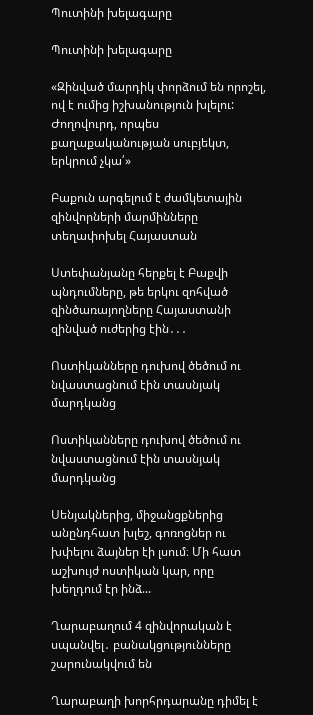Պուտինի խելագարը

Պուտինի խելագարը

«Զինված մարդիկ փորձում են որոշել, ով է ումից իշխանություն խլելու: Ժողովուրդ, որպես քաղաքականության սուբյեկտ, երկրում չկա՛»

Բաքուն արգելում է ժամկետային զինվորների մարմինները տեղափոխել Հայաստան

Ստեփանյանը հերքել է Բաքվի պնդումները, թե երկու զոհված զինծառայողները Հայաստանի զինված ուժերից էին․․․

Ոստիկանները դուխով ծեծում ու նվաստացնում էին տասնյակ մարդկանց

Ոստիկանները դուխով ծեծում ու նվաստացնում էին տասնյակ մարդկանց

Սենյակներից, միջանցքներից անընդհատ խլեշ, գոռոցներ ու խփելու ձայներ էի լսում։ Մի հատ աշխույժ ոստիկան կար, որը խեղդում էր ինձ...

Ղարաբաղում 4 զինվորական է սպանվել․ բանակցությունները շարունակվում են

Ղարաբաղի խորհրդարանը դիմել է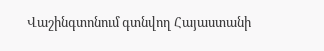Վաշինգտոնում գտնվող Հայաստանի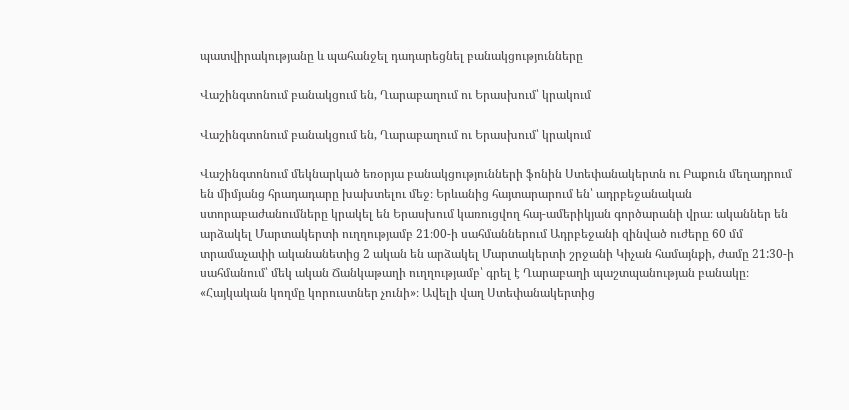պատվիրակությանը և պահանջել դադարեցնել բանակցությունները

Վաշինգտոնում բանակցում են, Ղարաբաղում ու Երասխում՝ կրակում

Վաշինգտոնում բանակցում են, Ղարաբաղում ու Երասխում՝ կրակում

Վաշինգտոնում մեկնարկած եռօրյա բանակցությունների ֆոնին Ստեփանակերտն ու Բաքուն մեղադրում են միմյանց հրադադարը խախտելու մեջ։ Երևանից հայտարարում են՝ ադրբեջանական ստորաբաժանումները կրակել են Երասխում կառուցվող հայ-ամերիկյան գործարանի վրա։ ականներ են արձակել Մարտակերտի ուղղությամբ 21։00-ի սահմաններում Ադրբեջանի զինված ուժերը 60 մմ տրամաչափի ականանետից 2 ական են արձակել Մարտակերտի շրջանի Կիչան համայնքի, ժամը 21:30-ի սահմանում՝ մեկ ական Ճանկաթաղի ուղղությամբ՝ գրել է Ղարաբաղի պաշտպանության բանակը։ «Հայկական կողմը կորուստներ չունի»։ Ավելի վաղ Ստեփանակերտից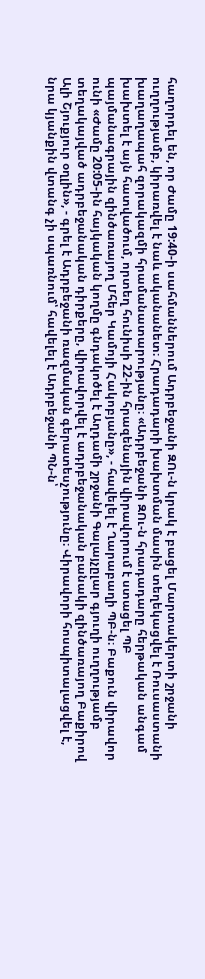հաղորդել են, որ Ժամը 19:40-ի սահմաններում Ադրբեջանի ԶՈւ-ն կրակ է բացել Մարտակերտի շրջանի ուղղությամբ, կիրառվել է նաև ականանետ։ Հրադադարի խախտման մասին տեղեկացվել է Ռուսաստանի խաղաղապահ զորակազմի հրամանատարությանը։ «Ադրբեջանի ԶՈւ-ն հրադադարը հերթական անգամ խախտել է այն հատվածում, որտեղ հունիսի 22-ին հրազենային վիրավորում է ստացել ՊԲ պայմանագրային զինծառայող Մհեր Կամոյի Հակոբյանը», - հավելել է Ղարաբաղի ՊԲ-ն։ Բաքուն վիրավոր ունի «Ժամը 20:05-ին հայկական կողմը գնդակոծել է Աղդամի շրջանի Գալայչըլար գյուղի ուղղությամբ տեղակայված ադրբեջանական դիրքերը, վիրավորվել է ադրբեջանական բանակի զինծառայող Բաքիրով Ալի Շյուքյուր օղլին», - գրել է Ադրբեջանի ռազմական գերատեսչությունը։ Վիրավորի հոսպիտալացվել է, նրա կյանքին վտանգ չի սպառնում՝ հավելել է Ադրբեջանի ՊՆ-ն՝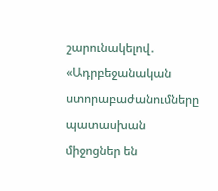շարունակելով․ «Ադրբեջանական ստորաբաժանումները պատասխան միջոցներ են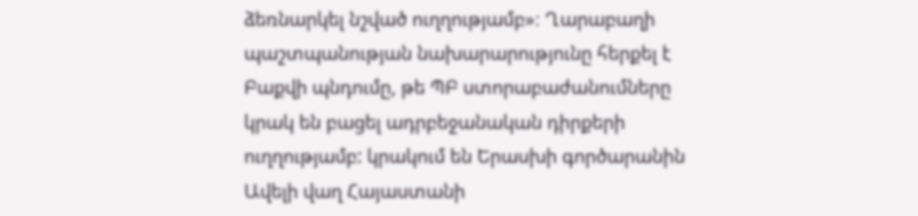ձեռնարկել նշված ուղղությամբ»։ Ղարաբաղի պաշտպանության նախարարությունը հերքել է Բաքվի պնդումը, թե ՊԲ ստորաբաժանումները կրակ են բացել ադրբեջանական դիրքերի ուղղությամբ: կրակում են Երասխի գործարանին Ավելի վաղ Հայաստանի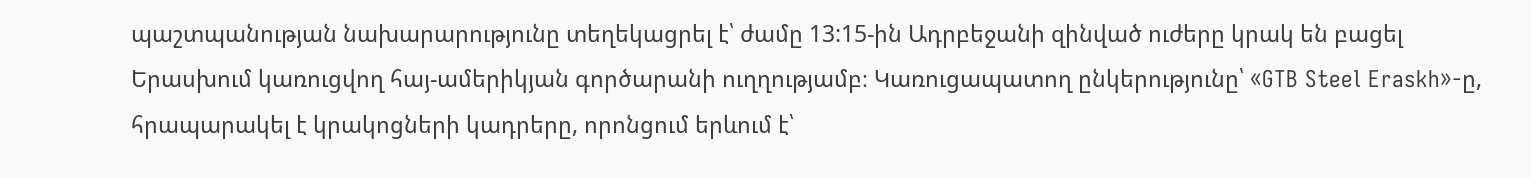պաշտպանության նախարարությունը տեղեկացրել է՝ ժամը 13:15-ին Ադրբեջանի զինված ուժերը կրակ են բացել Երասխում կառուցվող հայ-ամերիկյան գործարանի ուղղությամբ։ Կառուցապատող ընկերությունը՝ «GTB Steel Eraskh»-ը, հրապարակել է կրակոցների կադրերը, որոնցում երևում է՝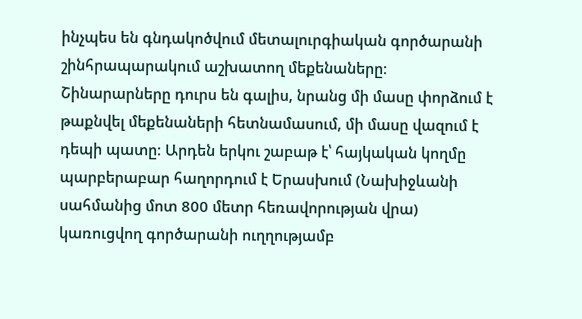ինչպես են գնդակոծվում մետալուրգիական գործարանի շինհրապարակում աշխատող մեքենաները։ Շինարարները դուրս են գալիս, նրանց մի մասը փորձում է թաքնվել մեքենաների հետնամասում, մի մասը վազում է դեպի պատը։ Արդեն երկու շաբաթ է՝ հայկական կողմը պարբերաբար հաղորդում է Երասխում (Նախիջևանի սահմանից մոտ 800 մետր հեռավորության վրա) կառուցվող գործարանի ուղղությամբ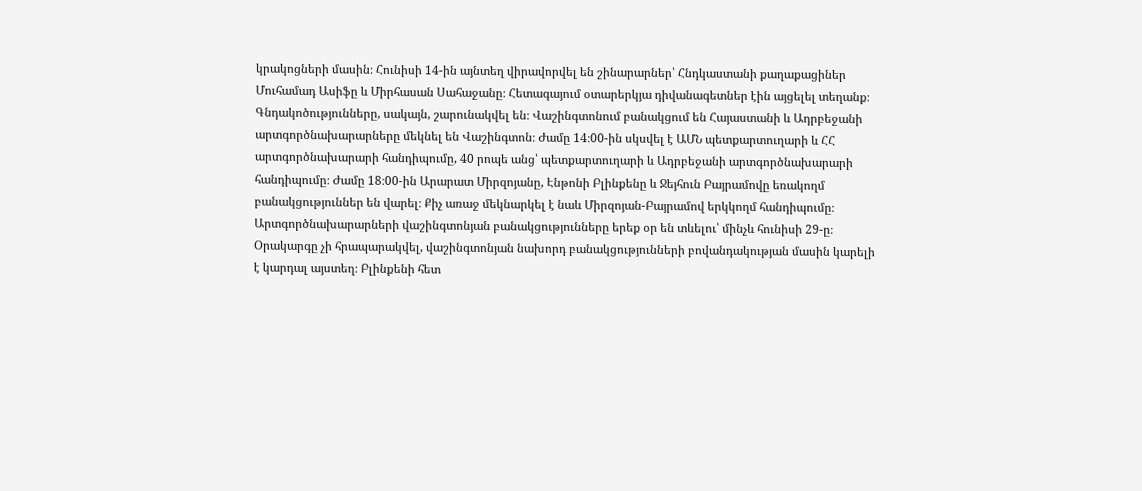կրակոցների մասին։ Հունիսի 14-ին այնտեղ վիրավորվել են շինարարներ՝ Հնդկաստանի քաղաքացիներ Մուհամադ Ասիֆը և Միրհասան Սահաջանը։ Հետագայում օտարերկյա դիվանագետներ էին այցելել տեղանք։ Գնդակոծությունները, սակայն, շարունակվել են։ Վաշինգտոնում բանակցում են Հայաստանի և Ադրբեջանի արտգործնախարարները մեկնել են Վաշինգտոն։ Ժամը 14։00-ին սկսվել է ԱՄՆ պետքարտուղարի և ՀՀ արտգործնախարարի հանդիպումը, 40 րոպե անց՝ պետքարտուղարի և Ադրբեջանի արտգործնախարարի հանդիպումը։ Ժամը 18։00-ին Արարատ Միրզոյանը, Էնթոնի Բլինքենը և Ջեյհուն Բայրամովը եռակողմ բանակցություններ են վարել։ Քիչ առաջ մեկնարկել է նաև Միրզոյան-Բայրամով երկկողմ հանդիպումը։ Արտգործնախարարների վաշինգտոնյան բանակցությունները երեք օր են տևելու՝ մինչև հունիսի 29-ը։ Օրակարգը չի հրապարակվել, վաշինգտոնյան նախորդ բանակցությունների բովանդակության մասին կարելի է կարդալ այստեղ։ Բլինքենի հետ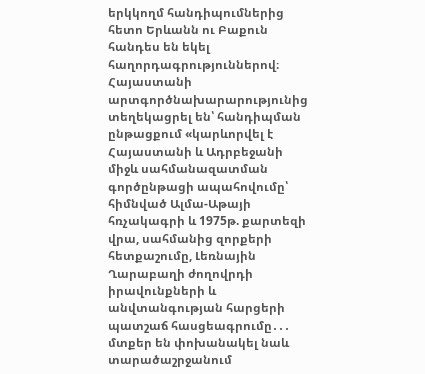երկկողմ հանդիպումներից հետո Երևանն ու Բաքուն հանդես են եկել հաղորդագրություններով։ Հայաստանի արտգործնախարարությունից տեղեկացրել են՝ հանդիպման ընթացքում «կարևորվել է Հայաստանի և Ադրբեջանի միջև սահմանազատման գործընթացի ապահովումը՝ հիմնված Ալմա-Աթայի հռչակագրի և 1975թ. քարտեզի վրա, սահմանից զորքերի հետքաշումը, Լեռնային Ղարաբաղի ժողովրդի իրավունքների և անվտանգության հարցերի պատշաճ հասցեագրումը․․․ մտքեր են փոխանակել նաև տարածաշրջանում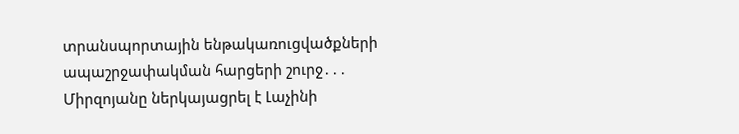տրանսպորտային ենթակառուցվածքների ապաշրջափակման հարցերի շուրջ․․․ Միրզոյանը ներկայացրել է Լաչինի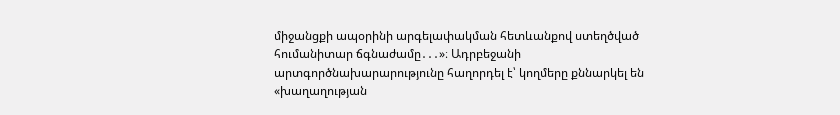միջանցքի ապօրինի արգելափակման հետևանքով ստեղծված հումանիտար ճգնաժամը․․․»։ Ադրբեջանի արտգործնախարարությունը հաղորդել է՝ կողմերը քննարկել են «խաղաղության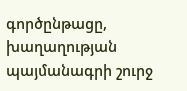գործընթացը, խաղաղության պայմանագրի շուրջ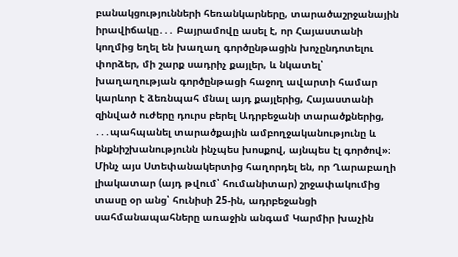բանակցությունների հեռանկարները, տարածաշրջանային իրավիճակը․․․ Բայրամովը ասել է, որ Հայաստանի կողմից եղել են խաղաղ գործընթացին խոչընդոտելու փորձեր, մի շարք սադրիչ քայլեր, և նկատել՝ խաղաղության գործընթացի հաջող ավարտի համար կարևոր է ձեռնպահ մնալ այդ քայլերից, Հայաստանի զինված ուժերը դուրս բերել Ադրբեջանի տարածքներից, ․․․պահպանել տարածքային ամբողջականությունը և ինքնիշխանությունն ինչպես խոսքով, այնպես էլ գործով»։ Մինչ այս Ստեփանակերտից հաղորդել են, որ Ղարաբաղի լիակատար (այդ թվում՝ հումանիտար) շրջափակումից տասը օր անց՝ հունիսի 25-ին, ադրբեջանցի սահմանապահները առաջին անգամ Կարմիր խաչին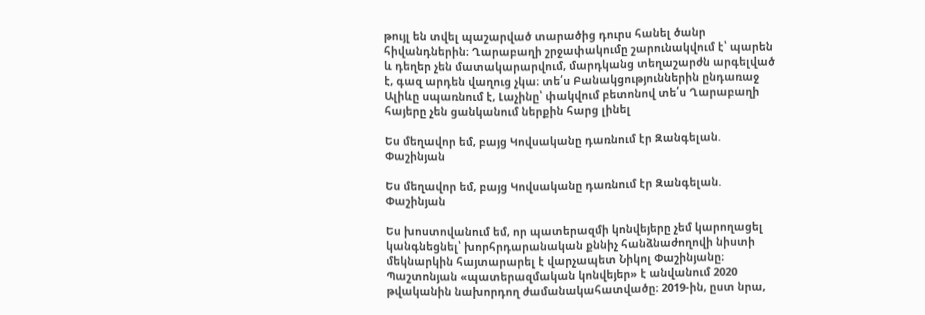թույլ են տվել պաշարված տարածից դուրս հանել ծանր հիվանդներին։ Ղարաբաղի շրջափակումը շարունակվում է՝ պարեն և դեղեր չեն մատակարարվում, մարդկանց տեղաշարժն արգելված է, գազ արդեն վաղուց չկա։ տե՛ս Բանակցություններին ընդառաջ Ալիևը սպառնում է, Լաչինը՝ փակվում բետոնով տե՛ս Ղարաբաղի հայերը չեն ցանկանում ներքին հարց լինել

Ես մեղավոր եմ, բայց Կովսականը դառնում էր Զանգելան. Փաշինյան

Ես մեղավոր եմ, բայց Կովսականը դառնում էր Զանգելան. Փաշինյան

Ես խոստովանում եմ, որ պատերազմի կոնվեյերը չեմ կարողացել կանգնեցնել՝ խորհրդարանական քննիչ հանձնաժողովի նիստի մեկնարկին հայտարարել է վարչապետ Նիկոլ Փաշինյանը։ Պաշտոնյան «պատերազմական կոնվեյեր» է անվանում 2020 թվականին նախորդող ժամանակահատվածը։ 2019-ին, ըստ նրա,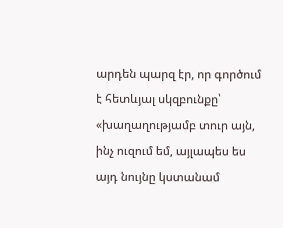արդեն պարզ էր, որ գործում է հետևյալ սկզբունքը՝ «խաղաղությամբ տուր այն, ինչ ուզում եմ, այլապես ես այդ նույնը կստանամ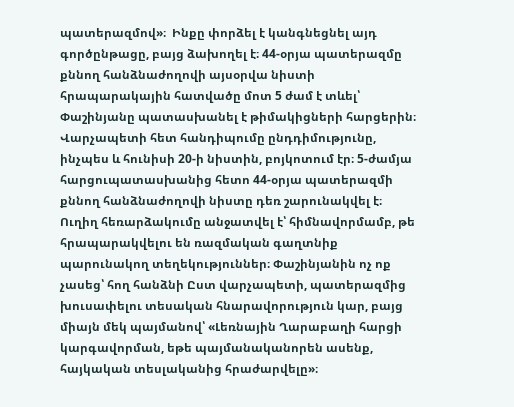պատերազմով»։  Ինքը փորձել է կանգնեցնել այդ գործընթացը, բայց ձախողել է։ 44-օրյա պատերազմը քննող հանձնաժողովի այսօրվա նիստի հրապարակային հատվածը մոտ 5 ժամ է տևել՝ Փաշինյանը պատասխանել է թիմակիցների հարցերին։ Վարչապետի հետ հանդիպումը ընդդիմությունը, ինչպես և հունիսի 20-ի նիստին, բոյկոտում էր։ 5-ժամյա հարցուպատասխանից հետո 44-օրյա պատերազմի քննող հանձնաժողովի նիստը դեռ շարունակվել է։ Ուղիղ հեռարձակումը անջատվել է՝ հիմնավորմամբ, թե հրապարակվելու են ռազմական գաղտնիք պարունակող տեղեկություններ։ Փաշինյանին ոչ ոք չասեց՝ հող հանձնի Ըստ վարչապետի, պատերազմից խուսափելու տեսական հնարավորություն կար, բայց միայն մեկ պայմանով՝ «Լեռնային Ղարաբաղի հարցի կարգավորման, եթե պայմանականորեն ասենք, հայկական տեսլականից հրաժարվելը»։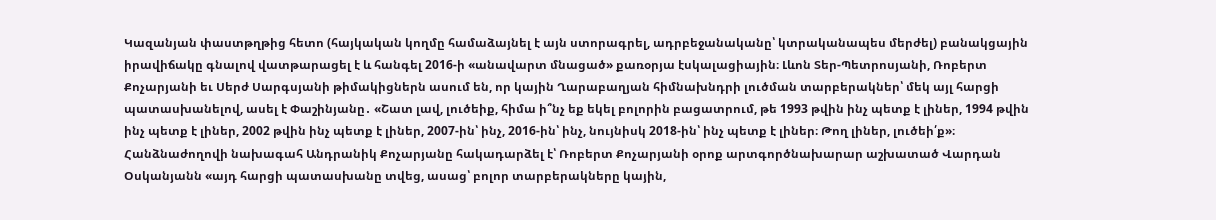Կազանյան փաստթղթից հետո (հայկական կողմը համաձայնել է այն ստորագրել, ադրբեջանականը՝ կտրականապես մերժել) բանակցային իրավիճակը գնալով վատթարացել է և հանգել 2016-ի «անավարտ մնացած» քառօրյա էսկալացիային։ Լևոն Տեր-Պետրոսյանի, Ռոբերտ Քոչարյանի եւ Սերժ Սարգսյանի թիմակիցներն ասում են, որ կային Ղարաբաղյան հիմնախնդրի լուծման տարբերակներ՝ մեկ այլ հարցի պատասխանելով, ասել է Փաշինյանը․ «Շատ լավ, լուծեիք, հիմա ի՞նչ եք եկել բոլորին բացատրում, թե 1993 թվին ինչ պետք է լիներ, 1994 թվին ինչ պետք է լիներ, 2002 թվին ինչ պետք է լիներ, 2007-ին՝ ինչ, 2016-ին՝ ինչ, նույնիսկ 2018-ին՝ ինչ պետք է լիներ։ Թող լիներ, լուծեի՛ք»։ Հանձնաժողովի նախագահ Անդրանիկ Քոչարյանը հակադարձել է՝ Ռոբերտ Քոչարյանի օրոք արտգործնախարար աշխատած Վարդան Օսկանյանն «այդ հարցի պատասխանը տվեց, ասաց՝ բոլոր տարբերակները կային,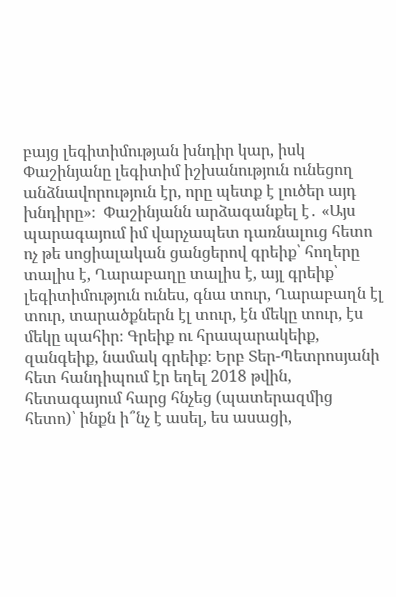բայց լեգիտիմության խնդիր կար, իսկ Փաշինյանը լեգիտիմ իշխանություն ունեցող անձնավորություն էր, որը պետք է լուծեր այդ խնդիրը»։  Փաշինյանն արձագանքել է․ «Այս պարագայում իմ վարչապետ դառնալուց հետո ոչ թե սոցիալական ցանցերով գրեիք՝ հողերը տալիս է, Ղարաբաղը տալիս է, այլ գրեիք՝ լեգիտիմություն ունես, գնա տուր, Ղարաբաղն էլ տուր, տարածքներն էլ տուր, էն մեկը տուր, էս մեկը պահիր։ Գրեիք ու հրապարակեիք, զանգեիք, նամակ գրեիք։ Երբ Տեր-Պետրոսյանի հետ հանդիպում էր եղել 2018 թվին, հետագայում հարց հնչեց (պատերազմից հետո)՝ ինքն ի՞նչ է ասել, ես ասացի,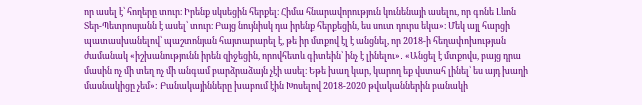որ ասել է՝ հողերը տուր։ Իրենք սկսեցին հերքել։ Հիմա հնարավորություն կունենայի ասելու, որ գոնե Լևոն Տեր-Պետրոսյանն է ասել՝ տուր։ Բայց նույնիսկ դա իրենք հերքեցին, ես սուտ դուրս եկա»։ Մեկ այլ հարցի պատասխանելով՝ պաշտոնյան հայտարարել է, թե իր մտքով էլ է անցնել, որ 2018-ի հեղափոխության ժամանակ «իշխանությունն իրեն զիջեցին, որովհետև գիտեին՝ ինչ է լինելու»․ «Անցել է մտքովս, բայց դրա մասին ոչ մի տեղ ոչ մի անգամ բարձրաձայն չէի ասել։ Եթե խաղ կար, կարող եք վստահ լինել՝ ես այդ խաղի մասնակիցը չեմ»: Բանակայինները խաբում էին Խոսելով 2018-2020 թվականներին բանակի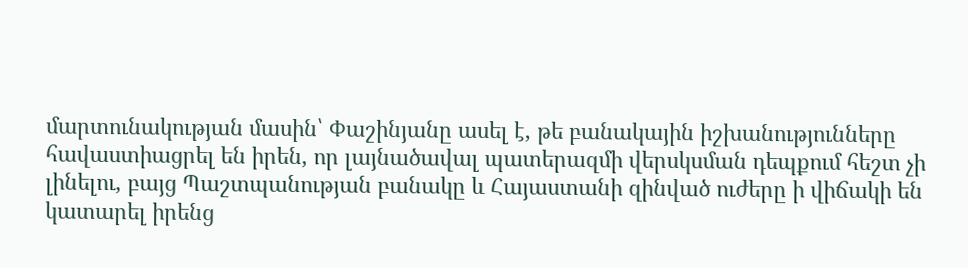մարտունակության մասին՝ Փաշինյանը ասել է, թե բանակային իշխանությունները հավաստիացրել են իրեն, որ լայնածավալ պատերազմի վերսկսման դեպքում հեշտ չի լինելու, բայց Պաշտպանության բանակը և Հայաստանի զինված ուժերը ի վիճակի են կատարել իրենց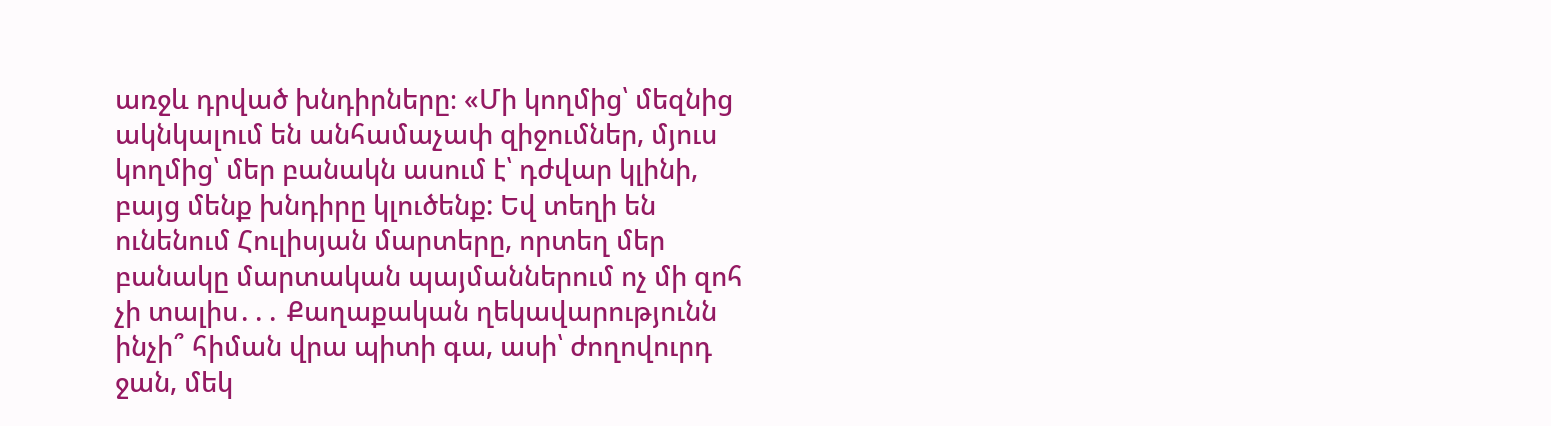առջև դրված խնդիրները։ «Մի կողմից՝ մեզնից ակնկալում են անհամաչափ զիջումներ, մյուս կողմից՝ մեր բանակն ասում է՝ դժվար կլինի, բայց մենք խնդիրը կլուծենք: Եվ տեղի են ունենում Հուլիսյան մարտերը, որտեղ մեր բանակը մարտական պայմաններում ոչ մի զոհ չի տալիս․․․ Քաղաքական ղեկավարությունն ինչի՞ հիման վրա պիտի գա, ասի՝ ժողովուրդ ջան, մեկ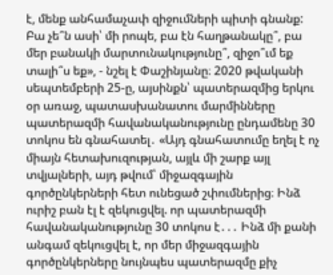է, մենք անհամաչափ զիջումների պիտի գնանք: Բա չե՞ն ասի՝ մի րոպե, բա էն հաղթանակը՞, բա մեր բանակի մարտունակությունը՞, զիջո՞ւմ եք տալի՞ս եք», - նշել է Փաշինյանը։ 2020 թվականի սեպտեմբերի 25-ը, այսինքն՝ պատերազմից երկու օր առաջ, պատասխանատու մարմինները պատերազմի հավանականությունը ընդամենը 30 տոկոս են գնահատել․ «Այդ գնահատումը եղել է ոչ միայն հետախուզության, այլև մի շարք այլ տվյալների, այդ թվում՝ միջազգային գործընկերների հետ ունեցած շփումներից։ Ինձ ուրիշ բան էլ է զեկուցվել. որ պատերազմի հավանականությունը 30 տոկոս է․․․ Ինձ մի քանի անգամ զեկուցվել է, որ մեր միջազգային գործընկերները նույնպես պատերազմը քիչ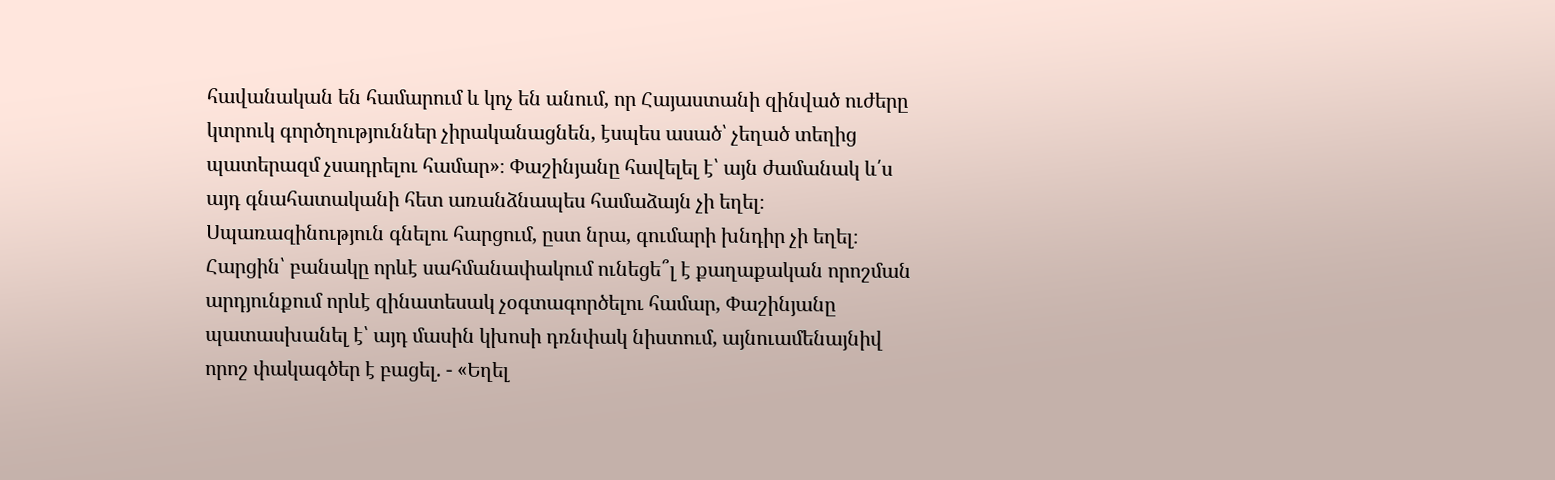հավանական են համարում և կոչ են անում, որ Հայաստանի զինված ուժերը կտրուկ գործղություններ չիրականացնեն, էսպես ասած՝ չեղած տեղից պատերազմ չսադրելու համար»։ Փաշինյանը հավելել է՝ այն ժամանակ և՛ս այդ գնահատականի հետ առանձնապես համաձայն չի եղել։ Սպառազինություն գնելու հարցում, ըստ նրա, գումարի խնդիր չի եղել։ Հարցին՝ բանակը որևէ սահմանափակում ունեցե՞լ է քաղաքական որոշման արդյունքում որևէ զինատեսակ չօգտագործելու համար, Փաշինյանը պատասխանել է՝ այդ մասին կխոսի դռնփակ նիստում, այնուամենայնիվ որոշ փակագծեր է բացել. - «Եղել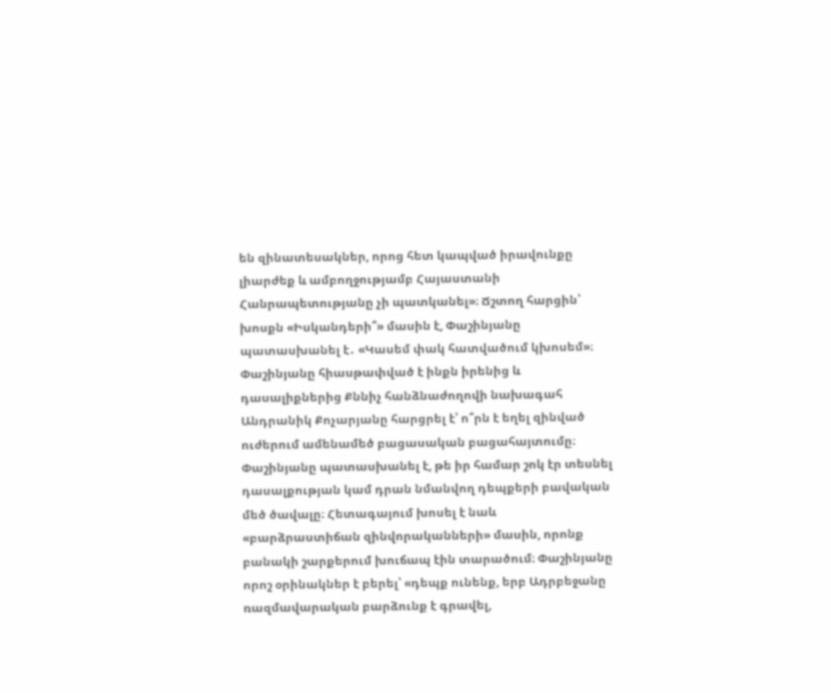են զինատեսակներ, որոց հետ կապված իրավունքը լիարժեք և ամբողջությամբ Հայաստանի Հանրապետությանը չի պատկանել»։ Ճշտող հարցին՝ խոսքն «Իսկանդերի՞» մասին է, Փաշինյանը պատասխանել է․ «Կասեմ փակ հատվածում կխոսեմ»։ Փաշինյանը հիասթափված է ինքն իրենից և դասալիքներից Քննիչ հանձնաժողովի նախագահ Անդրանիկ Քոչարյանը հարցրել է՝ ո՞րն է եղել զինված ուժերում ամենամեծ բացասական բացահայտումը։  Փաշինյանը պատասխանել է, թե իր համար շոկ էր տեսնել դասալքության կամ դրան նմանվող դեպքերի բավական մեծ ծավալը։ Հետագայում խոսել է նաև «բարձրաստիճան զինվորականների» մասին, որոնք բանակի շարքերում խուճապ էին տարածում։ Փաշինյանը որոշ օրինակներ է բերել՝ «դեպք ունենք, երբ Ադրբեջանը ռազմավարական բարձունք է գրավել,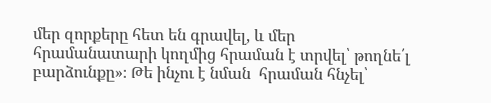մեր զորքերը հետ են գրավել, և մեր հրամանատարի կողմից հրաման է տրվել՝ թողնե՛լ բարձունքը»։ Թե ինչու է նման  հրաման հնչել՝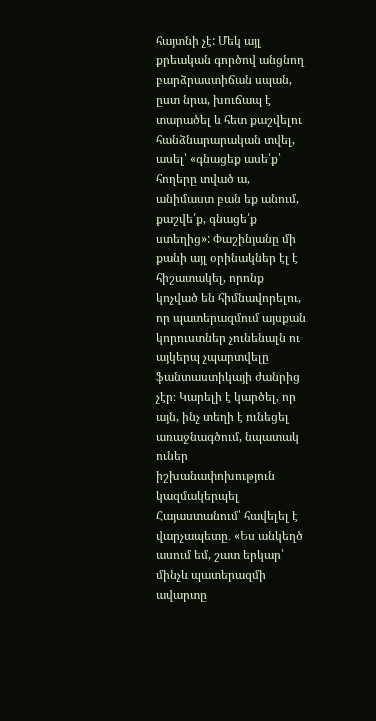հայտնի չէ: Մեկ այլ քրեական գործով անցնող բարձրաստիճան սպան, ըստ նրա, խուճապ է տարածել և հետ քաշվելու հանձնարարական տվել, ասել՝ «գնացեք ասե՛ք՝ հողերը տված ա, անիմաստ բան եք անում, քաշվե՛ք, գնացե՛ք ստեղից»: Փաշինյանը մի քանի այլ օրինակներ էլ է հիշատակել, որոնք կոչված են հիմնավորելու, որ պատերազմում այսքան կորուստներ չունենալն ու այկերպ չպարտվելը ֆանտաստիկայի ժանրից չէր։ Կարելի է կարծել, որ այն, ինչ տեղի է ունեցել առաջնագծում, նպատակ ուներ իշխանափոխություն կազմակերպել Հայաստանում՝ հավելել է վարչապետը․ «Ես անկեղծ ասում եմ, շատ երկար՝ մինչև պատերազմի ավարտը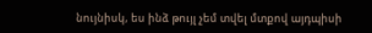նույնիսկ, ես ինձ թույլ չեմ տվել մտքով այդպիսի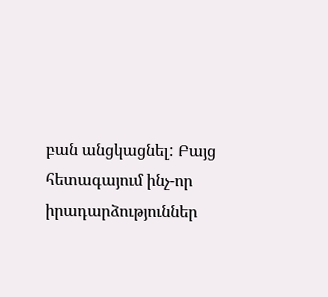բան անցկացնել: Բայց հետագայում ինչ-որ իրադարձություններ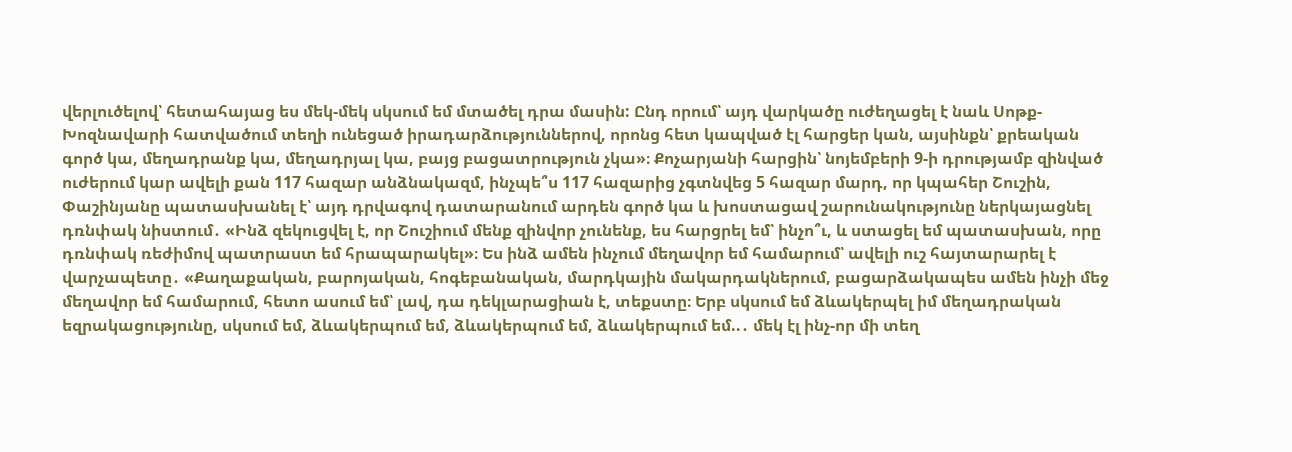վերլուծելով՝ հետահայաց ես մեկ-մեկ սկսում եմ մտածել դրա մասին: Ընդ որում՝ այդ վարկածը ուժեղացել է նաև Սոթք-Խոզնավարի հատվածում տեղի ունեցած իրադարձություններով, որոնց հետ կապված էլ հարցեր կան, այսինքն՝ քրեական գործ կա, մեղադրանք կա, մեղադրյալ կա, բայց բացատրություն չկա»։ Քոչարյանի հարցին՝ նոյեմբերի 9-ի դրությամբ զինված ուժերում կար ավելի քան 117 հազար անձնակազմ, ինչպե՞ս 117 հազարից չգտնվեց 5 հազար մարդ, որ կպահեր Շուշին, Փաշինյանը պատասխանել է՝ այդ դրվագով դատարանում արդեն գործ կա և խոստացավ շարունակությունը ներկայացնել դռնփակ նիստում․ «Ինձ զեկուցվել է, որ Շուշիում մենք զինվոր չունենք, ես հարցրել եմ՝ ինչո՞ւ, և ստացել եմ պատասխան, որը դռնփակ ռեժիմով պատրաստ եմ հրապարակել»։ Ես ինձ ամեն ինչում մեղավոր եմ համարում՝ ավելի ուշ հայտարարել է վարչապետը․ «Քաղաքական, բարոյական, հոգեբանական, մարդկային մակարդակներում, բացարձակապես ամեն ինչի մեջ մեղավոր եմ համարում, հետո ասում եմ՝ լավ, դա դեկլարացիան է, տեքստը։ Երբ սկսում եմ ձևակերպել իմ մեղադրական եզրակացությունը, սկսում եմ, ձևակերպում եմ, ձևակերպում եմ, ձևակերպում եմ..․ մեկ էլ ինչ-որ մի տեղ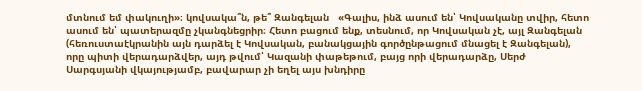մտնում եմ փակուղի»։ կովսակա՞ն, թե՞ Զանգելան   «Գալիս, ինձ ասում են՝ Կովսականը տվիր, հետո ասում են՝ պատերազմը չկանգնեցրիր։ Հետո բացում ենք, տեսնում, որ Կովսական չէ, այլ Զանգելան (հեռուստաէկրանին այն դարձել է Կովսական, բանակցային գործընթացում մնացել է Զանգելան), որը պիտի վերադարձվեր, այդ թվում՝ Կազանի փաթեթում, բայց որի վերադարձը, Սերժ Սարգսյանի վկայությամբ, բավարար չի եղել այս խնդիրը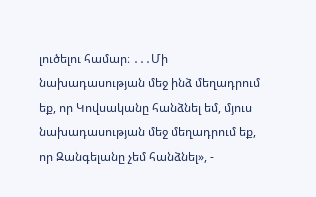լուծելու համար։ ․․․Մի նախադասության մեջ ինձ մեղադրում եք, որ Կովսականը հանձնել եմ, մյուս նախադասության մեջ մեղադրում եք, որ Զանգելանը չեմ հանձնել», -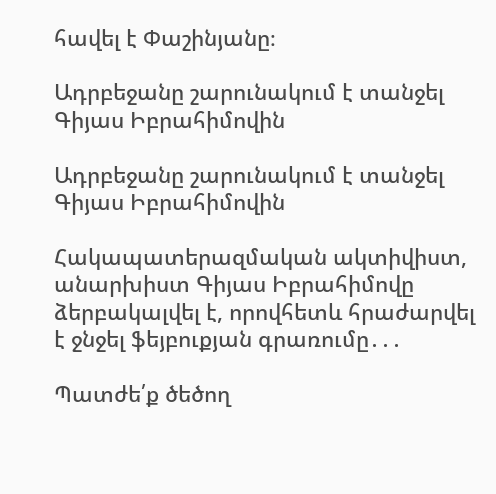հավել է Փաշինյանը։

Ադրբեջանը շարունակում է տանջել Գիյաս Իբրահիմովին

Ադրբեջանը շարունակում է տանջել Գիյաս Իբրահիմովին

Հակապատերազմական ակտիվիստ, անարխիստ Գիյաս Իբրահիմովը ձերբակալվել է, որովհետև հրաժարվել է ջնջել ֆեյբուքյան գրառումը․․․

Պատժե՛ք ծեծող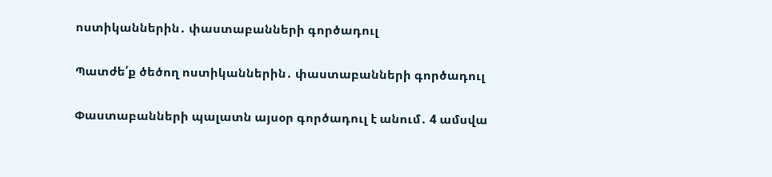ոստիկաններին․ փաստաբանների գործադուլ

Պատժե՛ք ծեծող ոստիկաններին․ փաստաբանների գործադուլ

Փաստաբանների պալատն այսօր գործադուլ է անում․ 4 ամսվա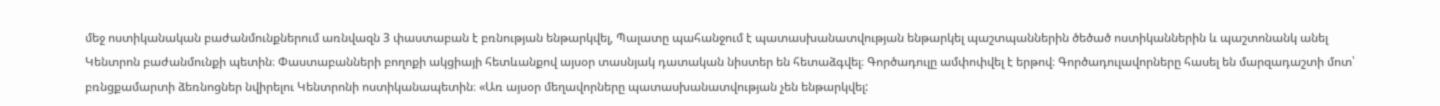մեջ ոստիկանական բաժանմունքներում առնվազն 3 փաստաբան է բռնության ենթարկվել, Պալատը պահանջում է պատասխանատվության ենթարկել պաշտպաններին ծեծած ոստիկաններին և պաշտոնանկ անել Կենտրոն բաժանմունքի պետին։ Փաստաբանների բողոքի ակցիայի հետևանքով այսօր տասնյակ դատական նիստեր են հետաձգվել։ Գործադուլը ամփոփվել է երթով։ Գործադուլավորները հասել են մարզադաշտի մոտ՝ բռնցքամարտի ձեռնոցներ նվիրելու Կենտրոնի ոստիկանապետին։ «Առ այսօր մեղավորները պատասխանատվության չեն ենթարկվել: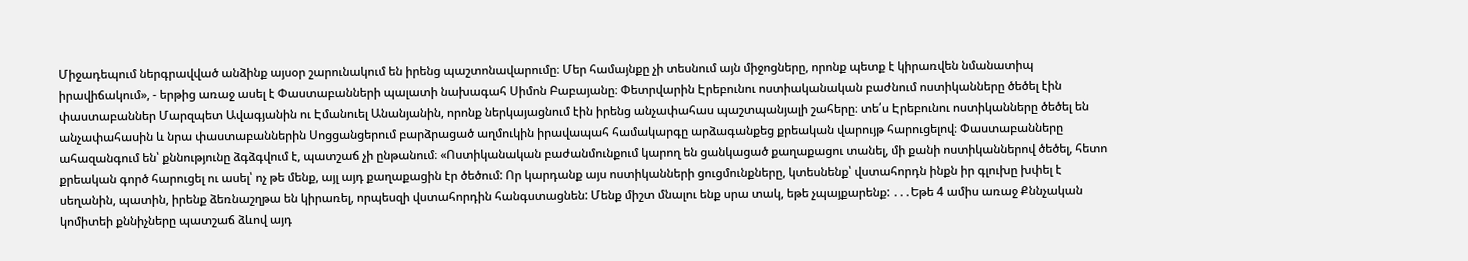Միջադեպում ներգրավված անձինք այսօր շարունակում են իրենց պաշտոնավարումը։ Մեր համայնքը չի տեսնում այն միջոցները, որոնք պետք է կիրառվեն նմանատիպ իրավիճակում», - երթից առաջ ասել է Փաստաբանների պալատի նախագահ Սիմոն Բաբայանը։ Փետրվարին Էրեբունու ոստիականական բաժնում ոստիկանները ծեծել էին փաստաբաններ Մարզպետ Ավագյանին ու Էմանուել Անանյանին, որոնք ներկայացնում էին իրենց անչափահաս պաշտպանյալի շահերը։ տե՛ս Էրեբունու ոստիկանները ծեծել են անչափահասին և նրա փաստաբաններին Սոցցանցերում բարձրացած աղմուկին իրավապահ համակարգը արձագանքեց քրեական վարույթ հարուցելով։ Փաստաբանները ահազանգում են՝ քննությունը ձգձգվում է, պատշաճ չի ընթանում։ «Ոստիկանական բաժանմունքում կարող են ցանկացած քաղաքացու տանել, մի քանի ոստիկաններով ծեծել, հետո քրեական գործ հարուցել ու ասել՝ ոչ թե մենք, այլ այդ քաղաքացին էր ծեծում: Որ կարդանք այս ոստիկանների ցուցմունքները, կտեսնենք՝ վստահորդն ինքն իր գլուխը խփել է սեղանին, պատին, իրենք ձեռնաշղթա են կիրառել, որպեսզի վստահորդին հանգստացնեն: Մենք միշտ մնալու ենք սրա տակ, եթե չպայքարենք: ․․․Եթե 4 ամիս առաջ Քննչական կոմիտեի քննիչները պատշաճ ձևով այդ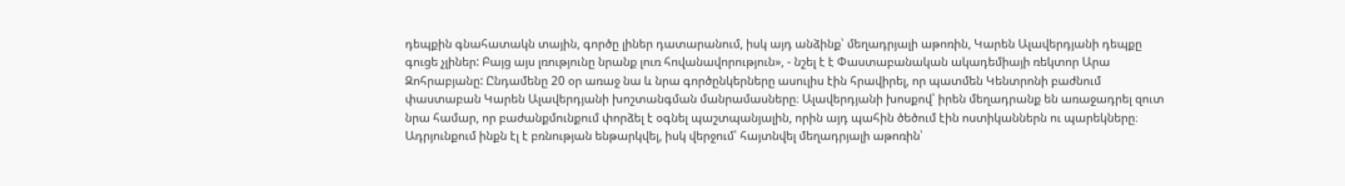դեպքին գնահատակն տային, գործը լիներ դատարանում, իսկ այդ անձինք՝ մեղադրյալի աթոռին, Կարեն Ալավերդյանի դեպքը գուցե չլիներ: Բայց այս լռությունը նրանք լուռ հովանավորություն», - նշել է է Փաստաբանական ակադեմիայի ռեկտոր Արա Զոհրաբյանը: Ընդամենը 20 օր առաջ նա և նրա գործընկերները ասուլիս էին հրավիրել, որ պատմեն Կենտրոնի բաժնում փաստաբան Կարեն Ալավերդյանի խոշտանգման մանրամասները։ Ալավերդյանի խոսքով՝ իրեն մեղադրանք են առաջադրել զուտ նրա համար, որ բաժանքմունքում փորձել է օգնել պաշտպանյալին, որին այդ պահին ծեծում էին ոստիկաններն ու պարեկները։ Ադրյունքում ինքն էլ է բռնության ենթարկվել, իսկ վերջում՝ հայտնվել մեղադրյալի աթոռին՝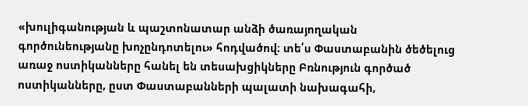«խուլիգանության և պաշտոնատար անձի ծառայողական գործունեությանը խոչընդոտելու» հոդվածով։ տե՛ս Փաստաբանին ծեծելուց առաջ ոստիկանները հանել են տեսախցիկները Բռնություն գործած ոստիկանները, ըստ Փաստաբանների պալատի նախագահի,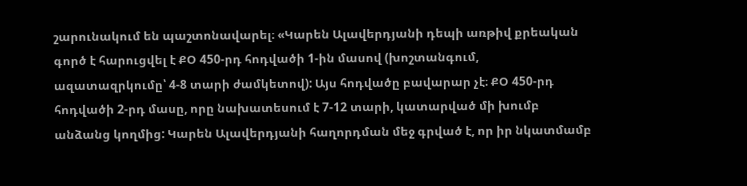շարունակում են պաշտոնավարել։ «Կարեն Ալավերդյանի դեպի առթիվ քրեական գործ է հարուցվել է ՔՕ 450-րդ հոդվածի 1-ին մասով (խոշտանգում, ազատազրկումը՝ 4-8 տարի ժամկետով): Այս հոդվածը բավարար չէ։ ՔՕ 450-րդ հոդվածի 2-րդ մասը, որը նախատեսում է 7-12 տարի, կատարված մի խումբ անձանց կողմից: Կարեն Ալավերդյանի հաղորդման մեջ գրված է, որ իր նկատմամբ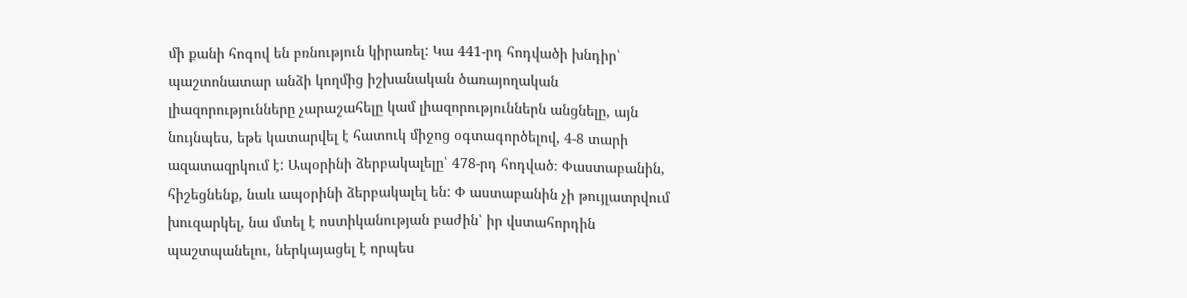մի քանի հոգով են բռնություն կիրառել: Կա 441-րդ հոդվածի խնդիր՝ պաշտոնատար անձի կողմից իշխանական ծառայողական լիազորությունները չարաշահելը կամ լիազորություններն անցնելը, այն նույնպես, եթե կատարվել է հատուկ միջոց օգտագործելով, 4-8 տարի ազատազրկում է: Ապօրինի ձերբակալելը՝ 478-րդ հոդված։ Փաստաբանին, հիշեցնենք, նաև ապօրինի ձերբակալել են: Փ աստաբանին չի թույլատրվում խուզարկել, նա մտել է ոստիկանության բաժին՝ իր վստահորդին պաշտպանելու, ներկայացել է որպես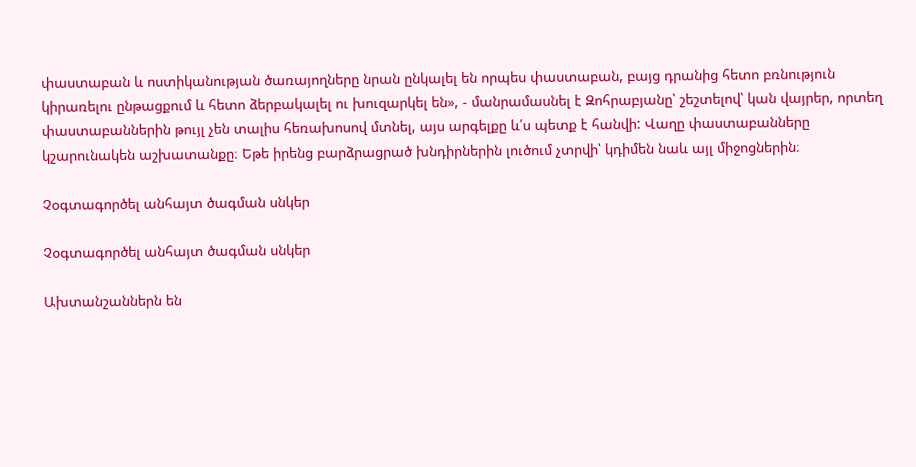փաստաբան և ոստիկանության ծառայողները նրան ընկալել են որպես փաստաբան, բայց դրանից հետո բռնություն կիրառելու ընթացքում և հետո ձերբակալել ու խուզարկել են», - մանրամասնել է Զոհրաբյանը՝ շեշտելով՝ կան վայրեր, որտեղ փաստաբաններին թույլ չեն տալիս հեռախոսով մտնել, այս արգելքը և՛ս պետք է հանվի: Վաղը փաստաբանները կշարունակեն աշխատանքը։ Եթե իրենց բարձրացրած խնդիրներին լուծում չտրվի՝ կդիմեն նաև այլ միջոցներին։

Չօգտագործել անհայտ ծագման սնկեր

Չօգտագործել անհայտ ծագման սնկեր

Ախտանշաններն են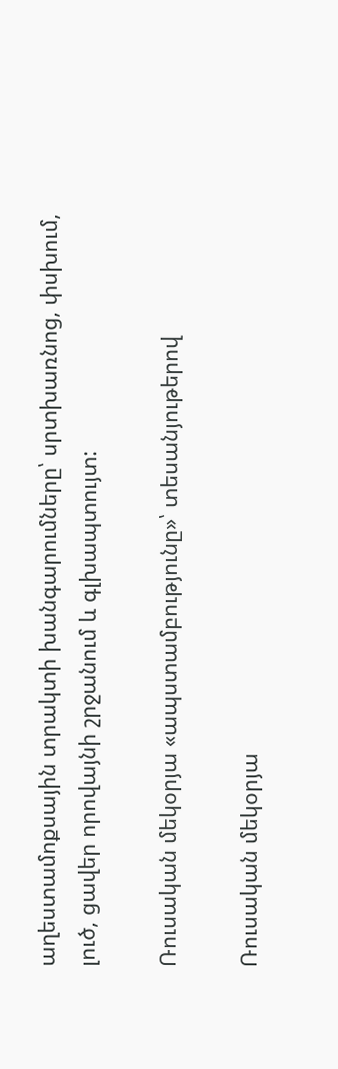աղեստամոքսային տրակտի խանգարումները՝ սրտխառնոց, փսխում, լուծ, ցավեր որովայնի շրջանում և գլխապտույտ:

Ռուսական մեկօրյա «ապստամբությունը»՝ տեսանյութերով

Ռուսական մեկօրյա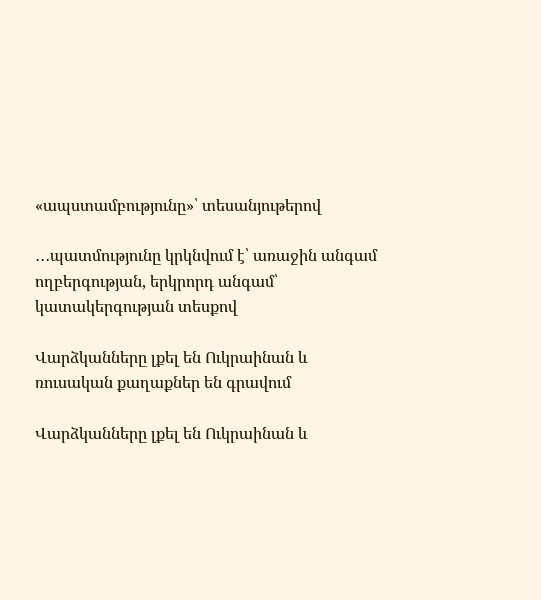«ապստամբությունը»՝ տեսանյութերով

․․․պատմությունը կրկնվում է՝ առաջին անգամ ողբերգության, երկրորդ անգամ՝ կատակերգության տեսքով

Վարձկանները լքել են Ուկրաինան և ռուսական քաղաքներ են գրավում

Վարձկանները լքել են Ուկրաինան և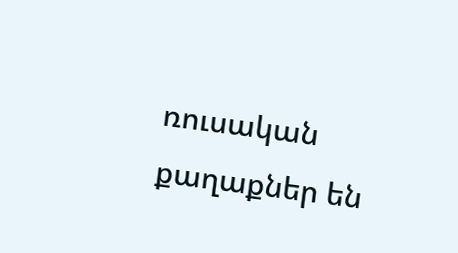ռուսական քաղաքներ են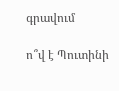գրավում

ո՞վ է Պուտինի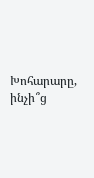Խոհարարը, ինչի՞ց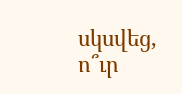սկսվեց, ո՞ւր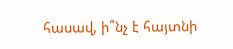հասավ, ի՞նչ է հայտնի